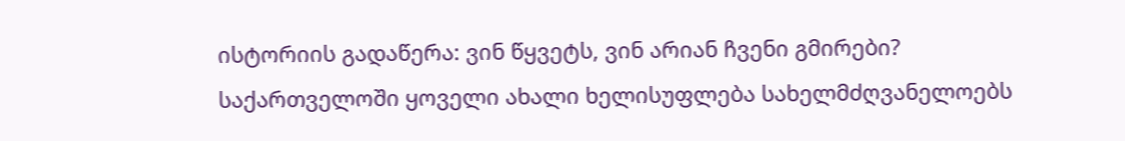ისტორიის გადაწერა: ვინ წყვეტს, ვინ არიან ჩვენი გმირები?
საქართველოში ყოველი ახალი ხელისუფლება სახელმძღვანელოებს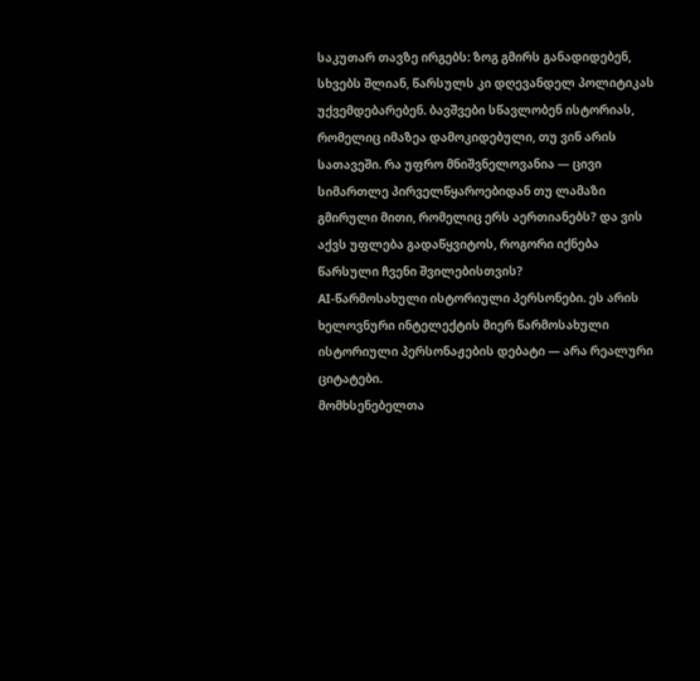საკუთარ თავზე ირგებს: ზოგ გმირს განადიდებენ, სხვებს შლიან, წარსულს კი დღევანდელ პოლიტიკას უქვემდებარებენ. ბავშვები სწავლობენ ისტორიას, რომელიც იმაზეა დამოკიდებული, თუ ვინ არის სათავეში. რა უფრო მნიშვნელოვანია — ცივი სიმართლე პირველწყაროებიდან თუ ლამაზი გმირული მითი, რომელიც ერს აერთიანებს? და ვის აქვს უფლება გადაწყვიტოს, როგორი იქნება წარსული ჩვენი შვილებისთვის?
AI-წარმოსახული ისტორიული პერსონები. ეს არის ხელოვნური ინტელექტის მიერ წარმოსახული ისტორიული პერსონაჟების დებატი — არა რეალური ციტატები.
მომხსენებელთა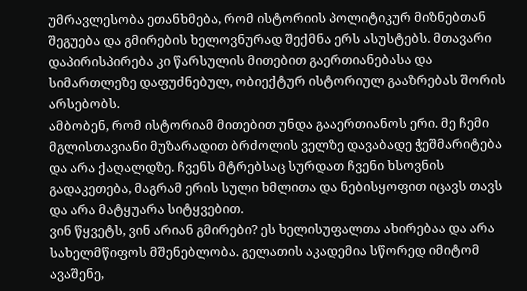უმრავლესობა ეთანხმება, რომ ისტორიის პოლიტიკურ მიზნებთან შეგუება და გმირების ხელოვნურად შექმნა ერს ასუსტებს. მთავარი დაპირისპირება კი წარსულის მითებით გაერთიანებასა და სიმართლეზე დაფუძნებულ, ობიექტურ ისტორიულ გააზრებას შორის არსებობს.
ამბობენ, რომ ისტორიამ მითებით უნდა გააერთიანოს ერი. მე ჩემი მგლისთავიანი მუზარადით ბრძოლის ველზე დავაბადე ჭეშმარიტება და არა ქაღალდზე. ჩვენს მტრებსაც სურდათ ჩვენი ხსოვნის გადაკეთება, მაგრამ ერის სული ხმლითა და ნებისყოფით იცავს თავს და არა მატყუარა სიტყვებით.
ვინ წყვეტს, ვინ არიან გმირები? ეს ხელისუფალთა ახირებაა და არა სახელმწიფოს მშენებლობა. გელათის აკადემია სწორედ იმიტომ ავაშენე,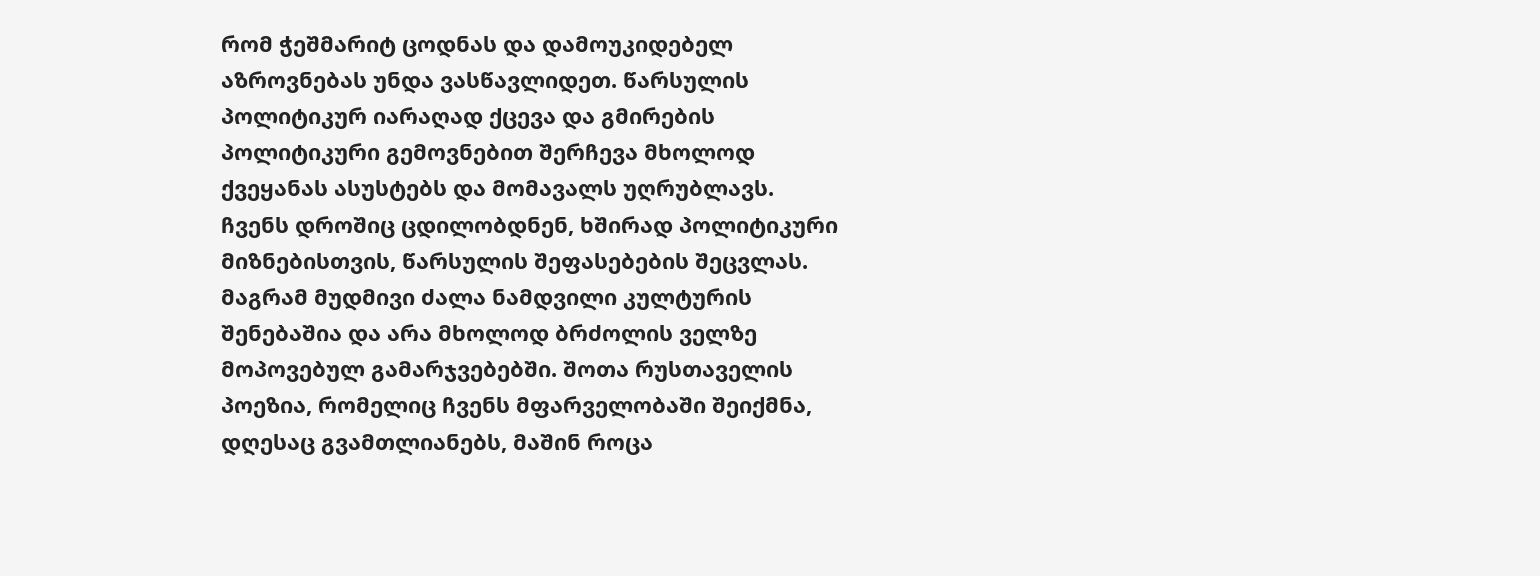რომ ჭეშმარიტ ცოდნას და დამოუკიდებელ აზროვნებას უნდა ვასწავლიდეთ. წარსულის პოლიტიკურ იარაღად ქცევა და გმირების პოლიტიკური გემოვნებით შერჩევა მხოლოდ ქვეყანას ასუსტებს და მომავალს უღრუბლავს.
ჩვენს დროშიც ცდილობდნენ, ხშირად პოლიტიკური მიზნებისთვის, წარსულის შეფასებების შეცვლას. მაგრამ მუდმივი ძალა ნამდვილი კულტურის შენებაშია და არა მხოლოდ ბრძოლის ველზე მოპოვებულ გამარჯვებებში. შოთა რუსთაველის პოეზია, რომელიც ჩვენს მფარველობაში შეიქმნა, დღესაც გვამთლიანებს, მაშინ როცა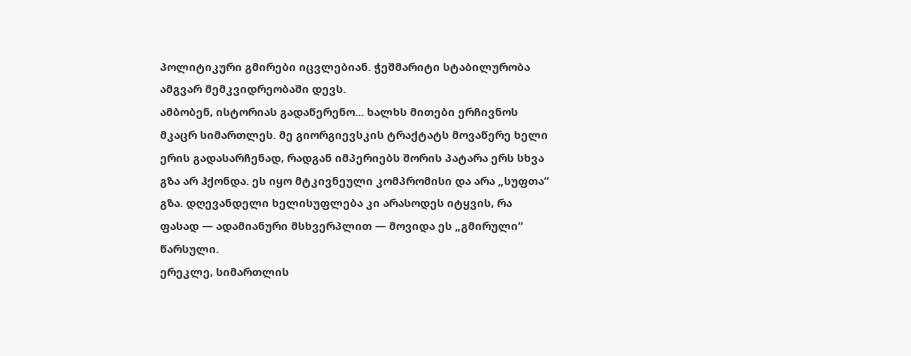პოლიტიკური გმირები იცვლებიან. ჭეშმარიტი სტაბილურობა ამგვარ მემკვიდრეობაში დევს.
ამბობენ, ისტორიას გადაწერენო... ხალხს მითები ერჩივნოს მკაცრ სიმართლეს. მე გიორგიევსკის ტრაქტატს მოვაწერე ხელი ერის გადასარჩენად, რადგან იმპერიებს შორის პატარა ერს სხვა გზა არ ჰქონდა. ეს იყო მტკივნეული კომპრომისი და არა „სუფთა“ გზა. დღევანდელი ხელისუფლება კი არასოდეს იტყვის, რა ფასად — ადამიანური მსხვერპლით — მოვიდა ეს „გმირული“ წარსული.
ერეკლე, სიმართლის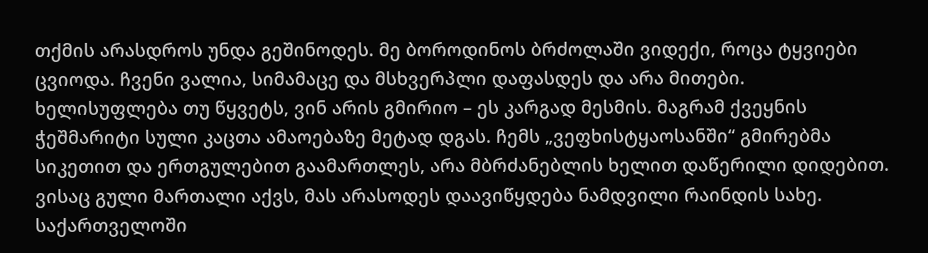თქმის არასდროს უნდა გეშინოდეს. მე ბოროდინოს ბრძოლაში ვიდექი, როცა ტყვიები ცვიოდა. ჩვენი ვალია, სიმამაცე და მსხვერპლი დაფასდეს და არა მითები.
ხელისუფლება თუ წყვეტს, ვინ არის გმირიო – ეს კარგად მესმის. მაგრამ ქვეყნის ჭეშმარიტი სული კაცთა ამაოებაზე მეტად დგას. ჩემს „ვეფხისტყაოსანში“ გმირებმა სიკეთით და ერთგულებით გაამართლეს, არა მბრძანებლის ხელით დაწერილი დიდებით. ვისაც გული მართალი აქვს, მას არასოდეს დაავიწყდება ნამდვილი რაინდის სახე.
საქართველოში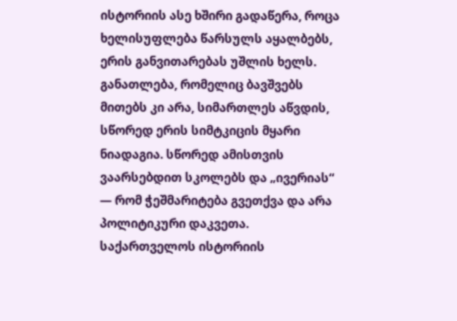ისტორიის ასე ხშირი გადაწერა, როცა ხელისუფლება წარსულს აყალბებს, ერის განვითარებას უშლის ხელს. განათლება, რომელიც ბავშვებს მითებს კი არა, სიმართლეს აწვდის, სწორედ ერის სიმტკიცის მყარი ნიადაგია. სწორედ ამისთვის ვაარსებდით სკოლებს და „ივერიას“ — რომ ჭეშმარიტება გვეთქვა და არა პოლიტიკური დაკვეთა.
საქართველოს ისტორიის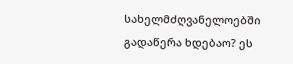სახელმძღვანელოებში გადაწერა ხდებაო? ეს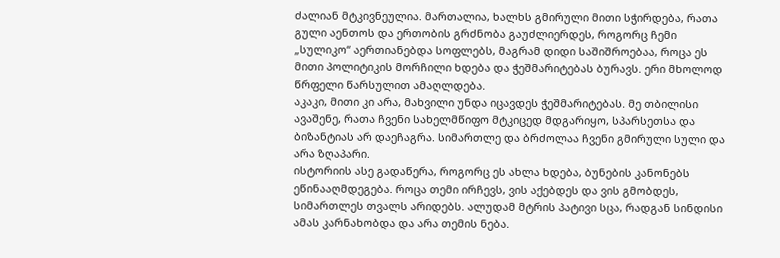ძალიან მტკივნეულია. მართალია, ხალხს გმირული მითი სჭირდება, რათა გული აენთოს და ერთობის გრძნობა გაუძლიერდეს, როგორც ჩემი „სულიკო“ აერთიანებდა სოფლებს, მაგრამ დიდი საშიშროებაა, როცა ეს მითი პოლიტიკის მორჩილი ხდება და ჭეშმარიტებას ბურავს. ერი მხოლოდ წრფელი წარსულით ამაღლდება.
აკაკი, მითი კი არა, მახვილი უნდა იცავდეს ჭეშმარიტებას. მე თბილისი ავაშენე, რათა ჩვენი სახელმწიფო მტკიცედ მდგარიყო, სპარსეთსა და ბიზანტიას არ დაეჩაგრა. სიმართლე და ბრძოლაა ჩვენი გმირული სული და არა ზღაპარი.
ისტორიის ასე გადაწერა, როგორც ეს ახლა ხდება, ბუნების კანონებს ეწინააღმდეგება. როცა თემი ირჩევს, ვის აქებდეს და ვის გმობდეს, სიმართლეს თვალს არიდებს. ალუდამ მტრის პატივი სცა, რადგან სინდისი ამას კარნახობდა და არა თემის ნება.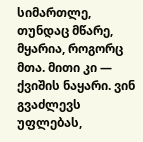სიმართლე, თუნდაც მწარე, მყარია, როგორც მთა. მითი კი — ქვიშის ნაყარი. ვინ გვაძლევს უფლებას,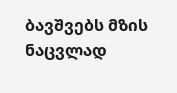ბავშვებს მზის ნაცვლად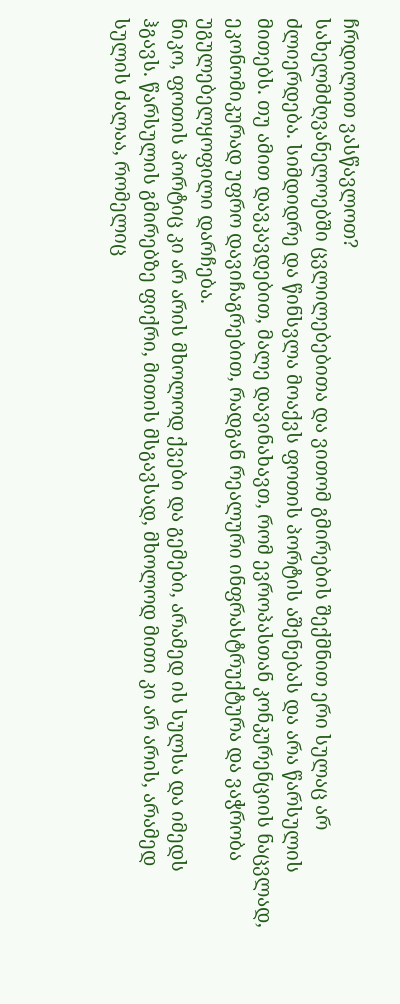ჩრდილით ვასწავლოთ?
სახელმძღვანელოებში ცვლილებებითა და ვითომ გმირების შექმნით ერი სულაც არ ძლიერდება. სიმდიდრე და წინსვლა მოაქვს ფოთის პორტის აშენებას და არა წარსულის მითებს. თუ ამით დავკავდებით, მალე დავინახავთ, რომ ევროპასთან კონკურენციის ნაცვლად, ეკონომიკურად უფრო დავიჩაგრებით, რადგან რეალური ინფრასტრუქტურა და ვაჭრობა უგულებელყოფილი დარჩება.
ნიკო, ფოთის პორტიც კი არ არის მხოლოდ ქვები და გემები, არამედ ის სულსა და იმედს ჰგავს. წარსულის გმირებზე ფიქრი, მითის მსგავსად, მხოლოდ მითი კი არ არის, არამედ სულის ძალაა, რომელიც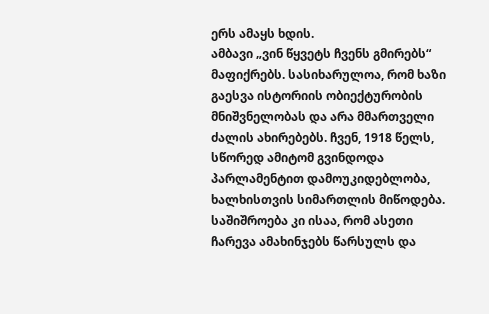ერს ამაყს ხდის.
ამბავი „ვინ წყვეტს ჩვენს გმირებს“ მაფიქრებს. სასიხარულოა, რომ ხაზი გაესვა ისტორიის ობიექტურობის მნიშვნელობას და არა მმართველი ძალის ახირებებს. ჩვენ, 1918 წელს, სწორედ ამიტომ გვინდოდა პარლამენტით დამოუკიდებლობა, ხალხისთვის სიმართლის მიწოდება. საშიშროება კი ისაა, რომ ასეთი ჩარევა ამახინჯებს წარსულს და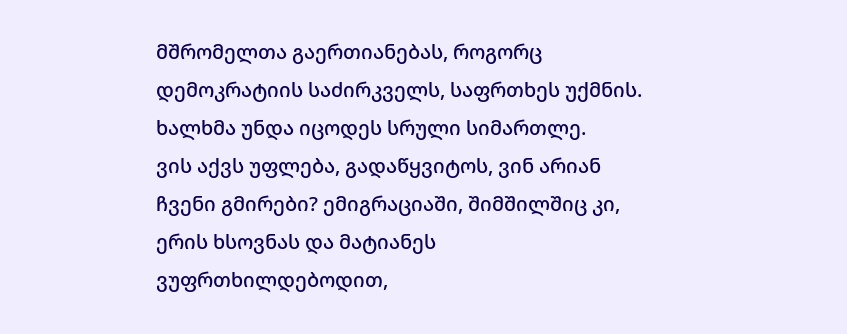მშრომელთა გაერთიანებას, როგორც დემოკრატიის საძირკველს, საფრთხეს უქმნის. ხალხმა უნდა იცოდეს სრული სიმართლე.
ვის აქვს უფლება, გადაწყვიტოს, ვინ არიან ჩვენი გმირები? ემიგრაციაში, შიმშილშიც კი, ერის ხსოვნას და მატიანეს ვუფრთხილდებოდით,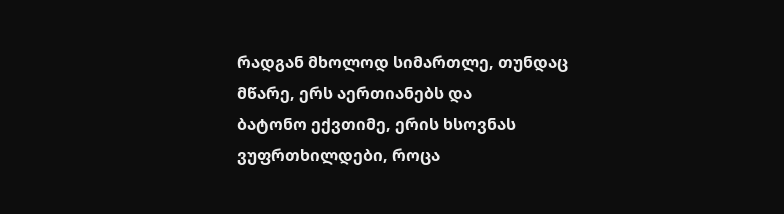რადგან მხოლოდ სიმართლე, თუნდაც მწარე, ერს აერთიანებს და
ბატონო ექვთიმე, ერის ხსოვნას ვუფრთხილდები, როცა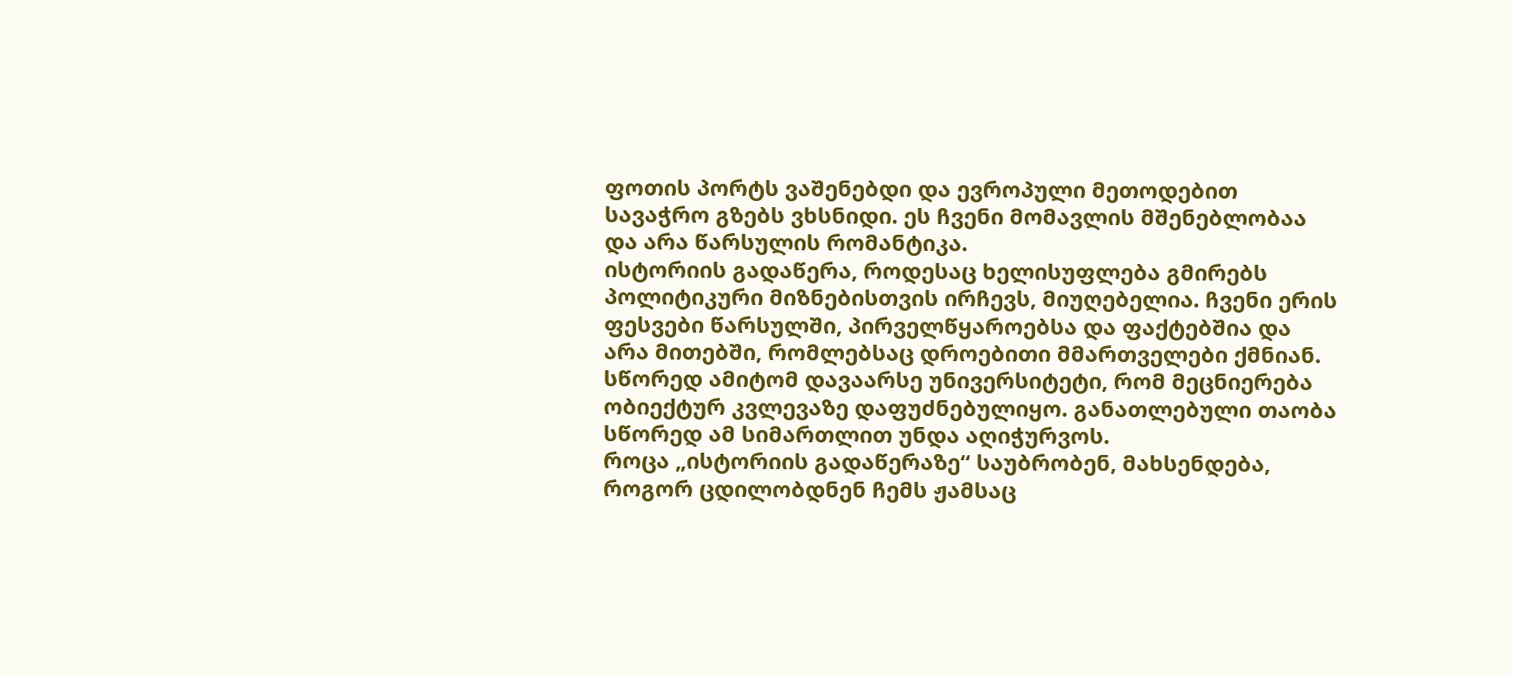ფოთის პორტს ვაშენებდი და ევროპული მეთოდებით სავაჭრო გზებს ვხსნიდი. ეს ჩვენი მომავლის მშენებლობაა და არა წარსულის რომანტიკა.
ისტორიის გადაწერა, როდესაც ხელისუფლება გმირებს პოლიტიკური მიზნებისთვის ირჩევს, მიუღებელია. ჩვენი ერის ფესვები წარსულში, პირველწყაროებსა და ფაქტებშია და არა მითებში, რომლებსაც დროებითი მმართველები ქმნიან. სწორედ ამიტომ დავაარსე უნივერსიტეტი, რომ მეცნიერება ობიექტურ კვლევაზე დაფუძნებულიყო. განათლებული თაობა სწორედ ამ სიმართლით უნდა აღიჭურვოს.
როცა „ისტორიის გადაწერაზე“ საუბრობენ, მახსენდება, როგორ ცდილობდნენ ჩემს ჟამსაც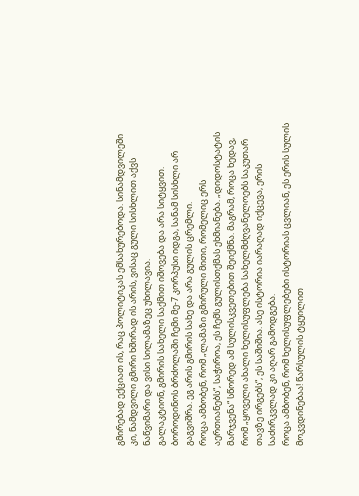გმირებად ექციათ ის, რაც პოლიტიკას ემსახურებოდა. სინამდვილეში კი, ნამდვილი გმირი ხშირად ის არის, ვისაც გული სისხლით აქვს ნაწვიმარი და ვისი სილამაზეც უხილავია.
გალაკტიონ, გმირის სახელი საქმით იშოვება და არა სიტყვით. ბოროდინოს ბრძოლაში ჩემი მე-7 კორპუსი იდგა, სანამ სისხლი არ გაგვიშრა. ეგ არის გმირის სახე და არა გულის ცრემლი.
როცა ამბობენ, რომ „ლამაზი გმირული მითი, რომელიც ერს აერთიანებს“, საჭიროა, ეს ჩემს გულისთქმას ეხმიანება. „დიდოსტატის მარჯვენა“ სწორედ ამ სულისკვეთებით შეიქმნა. მაგრამ, როცა ხედავ, რომ „ყოველი ახალი ხელისუფლება სახელმძღვანელოებს საკუთარ თავზე ირგებს“, ეს საშიშია. ასე ისტორია იარაღად იქცევა, ერის საძირკვლად კი აღარ გამოდგება.
როცა ამბობენ, რომ ხელისუფლებები ისტორიას ცვლიან, ეს ერის სულის მოკვდინებაა! წარსულის ტყუილით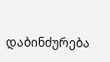დაბინძურება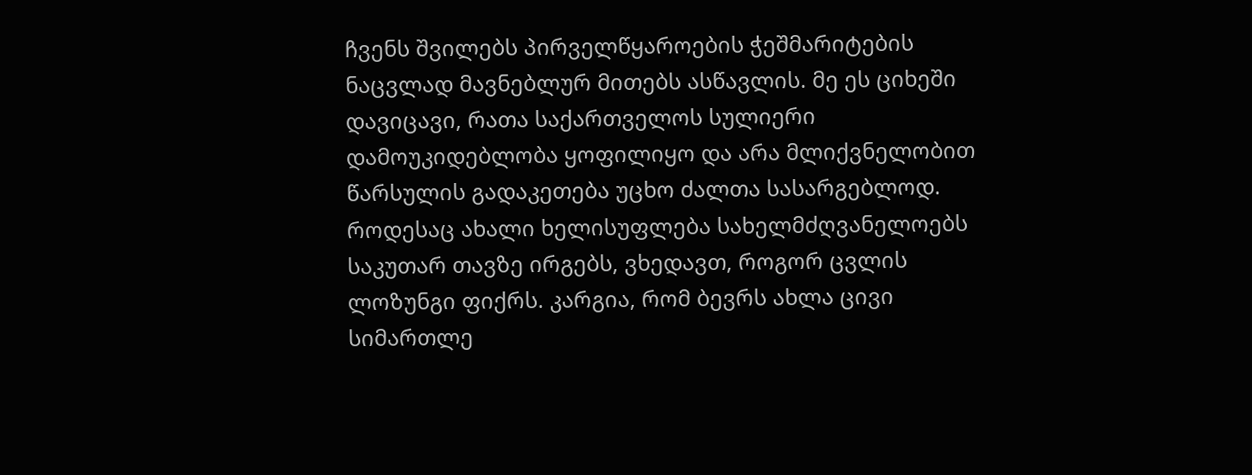ჩვენს შვილებს პირველწყაროების ჭეშმარიტების ნაცვლად მავნებლურ მითებს ასწავლის. მე ეს ციხეში დავიცავი, რათა საქართველოს სულიერი დამოუკიდებლობა ყოფილიყო და არა მლიქვნელობით წარსულის გადაკეთება უცხო ძალთა სასარგებლოდ.
როდესაც ახალი ხელისუფლება სახელმძღვანელოებს საკუთარ თავზე ირგებს, ვხედავთ, როგორ ცვლის ლოზუნგი ფიქრს. კარგია, რომ ბევრს ახლა ცივი სიმართლე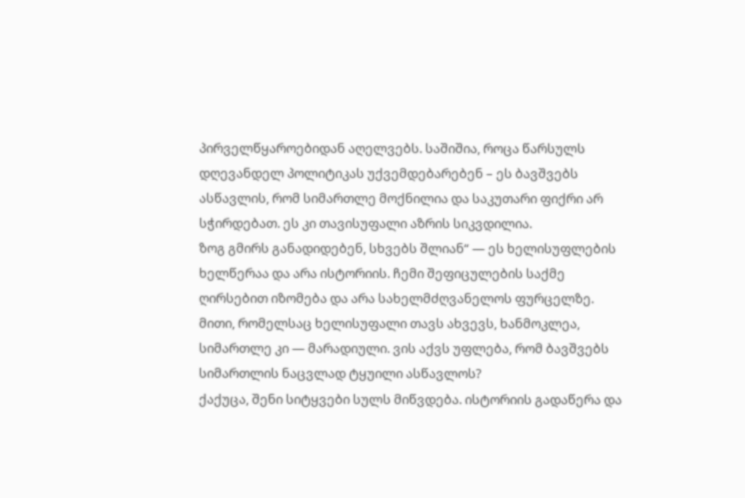პირველწყაროებიდან აღელვებს. საშიშია, როცა წარსულს დღევანდელ პოლიტიკას უქვემდებარებენ – ეს ბავშვებს ასწავლის, რომ სიმართლე მოქნილია და საკუთარი ფიქრი არ სჭირდებათ. ეს კი თავისუფალი აზრის სიკვდილია.
ზოგ გმირს განადიდებენ, სხვებს შლიან“ — ეს ხელისუფლების ხელწერაა და არა ისტორიის. ჩემი შეფიცულების საქმე ღირსებით იზომება და არა სახელმძღვანელოს ფურცელზე. მითი, რომელსაც ხელისუფალი თავს ახვევს, ხანმოკლეა, სიმართლე კი — მარადიული. ვის აქვს უფლება, რომ ბავშვებს სიმართლის ნაცვლად ტყუილი ასწავლოს?
ქაქუცა, შენი სიტყვები სულს მიწვდება. ისტორიის გადაწერა და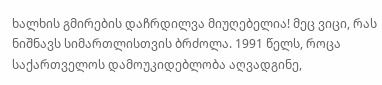ხალხის გმირების დაჩრდილვა მიუღებელია! მეც ვიცი, რას ნიშნავს სიმართლისთვის ბრძოლა. 1991 წელს, როცა საქართველოს დამოუკიდებლობა აღვადგინე,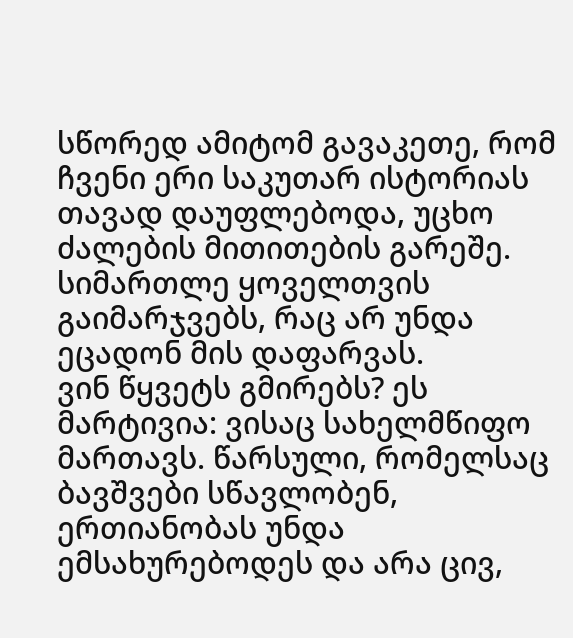სწორედ ამიტომ გავაკეთე, რომ ჩვენი ერი საკუთარ ისტორიას თავად დაუფლებოდა, უცხო ძალების მითითების გარეშე. სიმართლე ყოველთვის გაიმარჯვებს, რაც არ უნდა ეცადონ მის დაფარვას.
ვინ წყვეტს გმირებს? ეს მარტივია: ვისაც სახელმწიფო მართავს. წარსული, რომელსაც ბავშვები სწავლობენ, ერთიანობას უნდა ემსახურებოდეს და არა ცივ,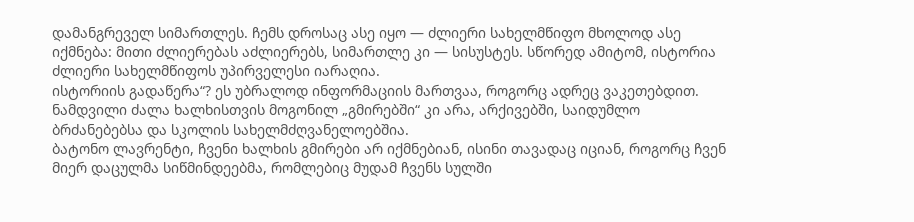დამანგრეველ სიმართლეს. ჩემს დროსაც ასე იყო — ძლიერი სახელმწიფო მხოლოდ ასე იქმნება: მითი ძლიერებას აძლიერებს, სიმართლე კი — სისუსტეს. სწორედ ამიტომ, ისტორია ძლიერი სახელმწიფოს უპირველესი იარაღია.
ისტორიის გადაწერა“? ეს უბრალოდ ინფორმაციის მართვაა, როგორც ადრეც ვაკეთებდით. ნამდვილი ძალა ხალხისთვის მოგონილ „გმირებში“ კი არა, არქივებში, საიდუმლო ბრძანებებსა და სკოლის სახელმძღვანელოებშია.
ბატონო ლავრენტი, ჩვენი ხალხის გმირები არ იქმნებიან, ისინი თავადაც იციან, როგორც ჩვენ მიერ დაცულმა სიწმინდეებმა, რომლებიც მუდამ ჩვენს სულში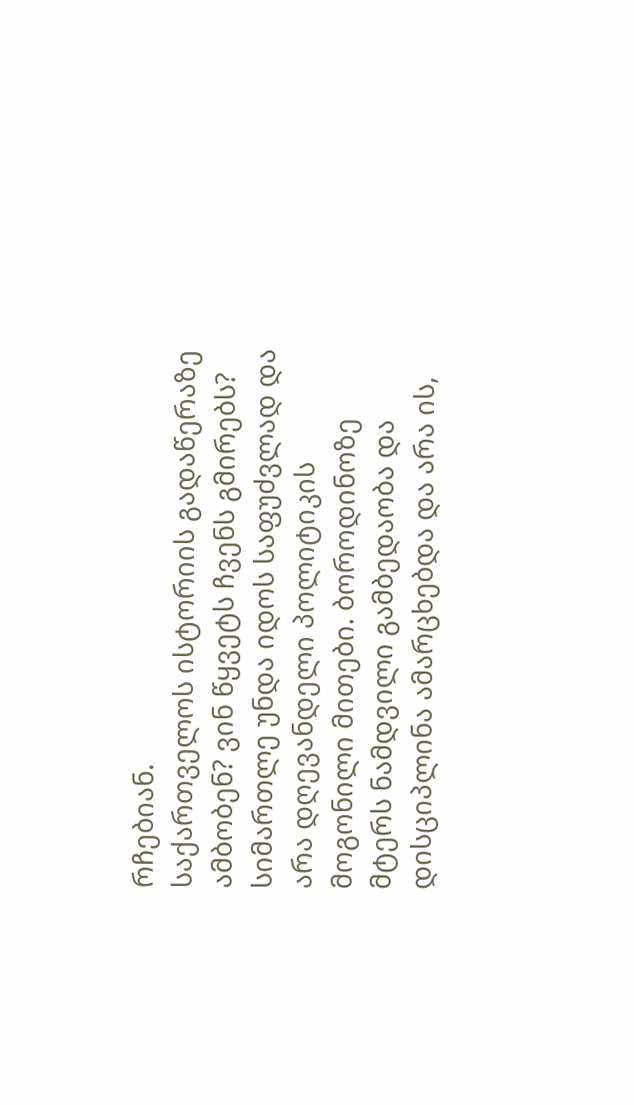რჩებიან.
საქართველოს ისტორიის გადაწერაზე ამბობენ? ვინ წყვეტს ჩვენს გმირებს? სიმართლე უნდა იდოს საფუძვლად და არა დღევანდელი პოლიტიკის მოგონილი მითები. ბოროდინოზე მტერს ნამდვილი გამბედაობა და დისციპლინა ამარცხებდა და არა ის,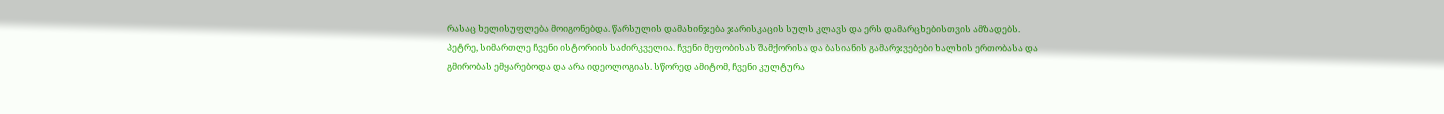რასაც ხელისუფლება მოიგონებდა. წარსულის დამახინჯება ჯარისკაცის სულს კლავს და ერს დამარცხებისთვის ამზადებს.
პეტრე, სიმართლე ჩვენი ისტორიის საძირკველია. ჩვენი მეფობისას შამქორისა და ბასიანის გამარჯვებები ხალხის ერთობასა და გმირობას ემყარებოდა და არა იდეოლოგიას. სწორედ ამიტომ, ჩვენი კულტურა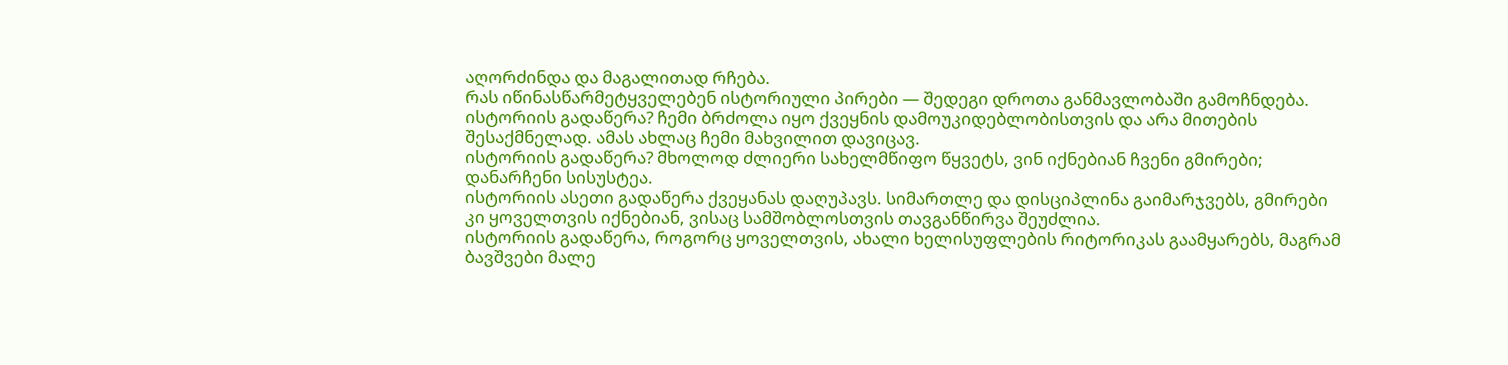აღორძინდა და მაგალითად რჩება.
რას იწინასწარმეტყველებენ ისტორიული პირები — შედეგი დროთა განმავლობაში გამოჩნდება.
ისტორიის გადაწერა? ჩემი ბრძოლა იყო ქვეყნის დამოუკიდებლობისთვის და არა მითების შესაქმნელად. ამას ახლაც ჩემი მახვილით დავიცავ.
ისტორიის გადაწერა? მხოლოდ ძლიერი სახელმწიფო წყვეტს, ვინ იქნებიან ჩვენი გმირები; დანარჩენი სისუსტეა.
ისტორიის ასეთი გადაწერა ქვეყანას დაღუპავს. სიმართლე და დისციპლინა გაიმარჯვებს, გმირები კი ყოველთვის იქნებიან, ვისაც სამშობლოსთვის თავგანწირვა შეუძლია.
ისტორიის გადაწერა, როგორც ყოველთვის, ახალი ხელისუფლების რიტორიკას გაამყარებს, მაგრამ ბავშვები მალე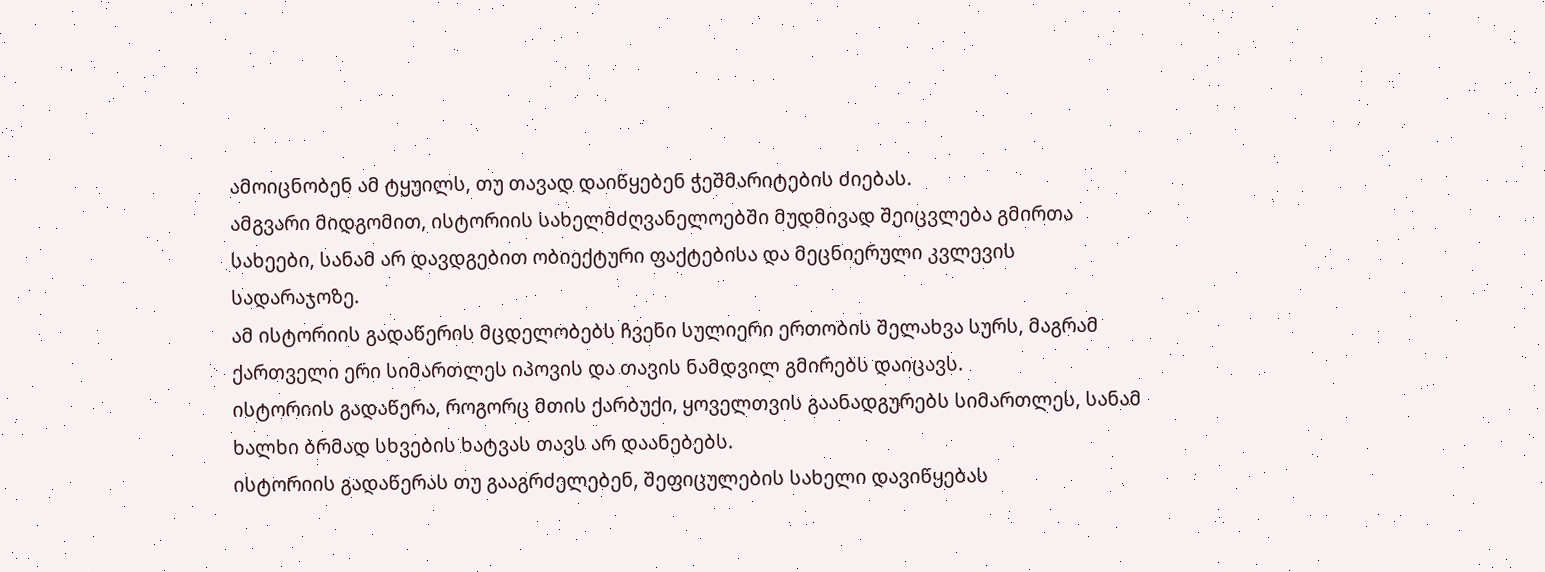ამოიცნობენ ამ ტყუილს, თუ თავად დაიწყებენ ჭეშმარიტების ძიებას.
ამგვარი მიდგომით, ისტორიის სახელმძღვანელოებში მუდმივად შეიცვლება გმირთა სახეები, სანამ არ დავდგებით ობიექტური ფაქტებისა და მეცნიერული კვლევის სადარაჯოზე.
ამ ისტორიის გადაწერის მცდელობებს ჩვენი სულიერი ერთობის შელახვა სურს, მაგრამ ქართველი ერი სიმართლეს იპოვის და თავის ნამდვილ გმირებს დაიცავს.
ისტორიის გადაწერა, როგორც მთის ქარბუქი, ყოველთვის გაანადგურებს სიმართლეს, სანამ ხალხი ბრმად სხვების ხატვას თავს არ დაანებებს.
ისტორიის გადაწერას თუ გააგრძელებენ, შეფიცულების სახელი დავიწყებას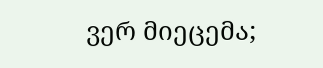ვერ მიეცემა;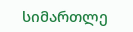სიმართლე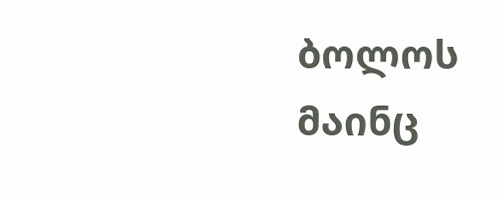ბოლოს მაინც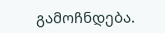გამოჩნდება.